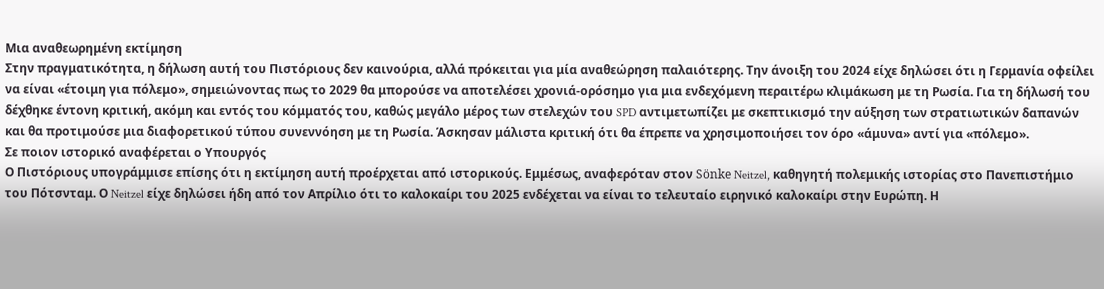Μια αναθεωρημένη εκτίμηση
Στην πραγματικότητα, η δήλωση αυτή του Πιστόριους δεν καινούρια, αλλά πρόκειται για μία αναθεώρηση παλαιότερης. Την άνοιξη του 2024 είχε δηλώσει ότι η Γερμανία οφείλει να είναι «έτοιμη για πόλεμο», σημειώνοντας πως το 2029 θα μπορούσε να αποτελέσει χρονιά-ορόσημο για μια ενδεχόμενη περαιτέρω κλιμάκωση με τη Ρωσία. Για τη δήλωσή του δέχθηκε έντονη κριτική, ακόμη και εντός του κόμματός του, καθώς μεγάλο μέρος των στελεχών του SPD αντιμετωπίζει με σκεπτικισμό την αύξηση των στρατιωτικών δαπανών και θα προτιμούσε μια διαφορετικού τύπου συνεννόηση με τη Ρωσία. Άσκησαν μάλιστα κριτική ότι θα έπρεπε να χρησιμοποιήσει τον όρο «άμυνα» αντί για «πόλεμο».
Σε ποιον ιστορικό αναφέρεται ο Υπουργός
Ο Πιστόριους υπογράμμισε επίσης ότι η εκτίμηση αυτή προέρχεται από ιστορικούς. Εμμέσως, αναφερόταν στον Sönke Neitzel, καθηγητή πολεμικής ιστορίας στο Πανεπιστήμιο του Πότσνταμ. Ο Neitzel είχε δηλώσει ήδη από τον Απρίλιο ότι το καλοκαίρι του 2025 ενδέχεται να είναι το τελευταίο ειρηνικό καλοκαίρι στην Ευρώπη. Η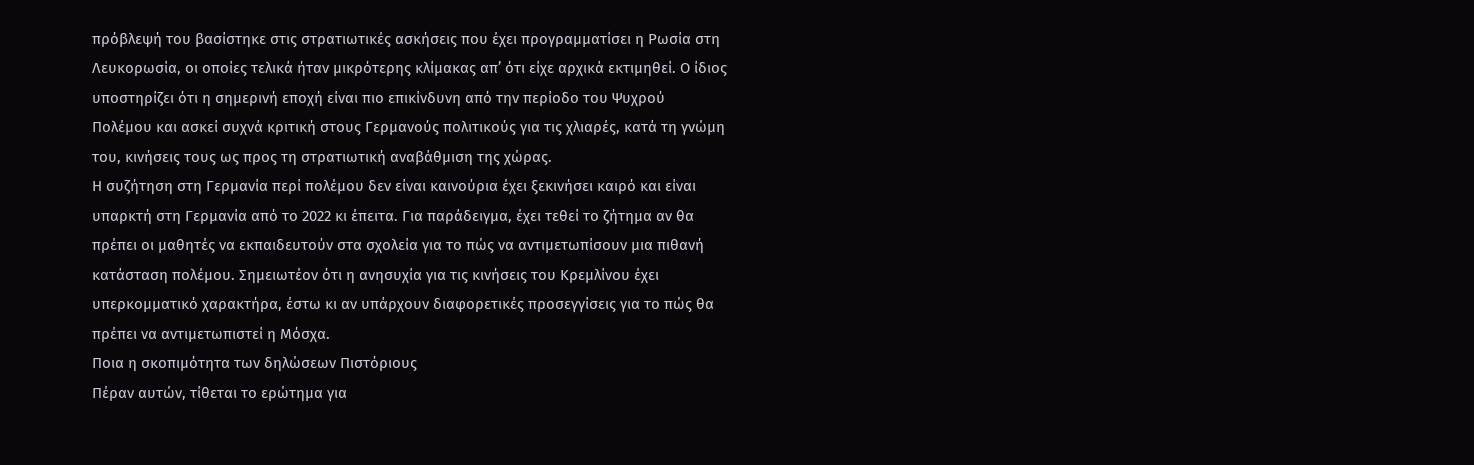πρόβλεψή του βασίστηκε στις στρατιωτικές ασκήσεις που έχει προγραμματίσει η Ρωσία στη Λευκορωσία, οι οποίες τελικά ήταν μικρότερης κλίμακας απ’ ότι είχε αρχικά εκτιμηθεί. Ο ίδιος υποστηρίζει ότι η σημερινή εποχή είναι πιο επικίνδυνη από την περίοδο του Ψυχρού Πολέμου και ασκεί συχνά κριτική στους Γερμανούς πολιτικούς για τις χλιαρές, κατά τη γνώμη του, κινήσεις τους ως προς τη στρατιωτική αναβάθμιση της χώρας.
Η συζήτηση στη Γερμανία περί πολέμου δεν είναι καινούρια έχει ξεκινήσει καιρό και είναι υπαρκτή στη Γερμανία από το 2022 κι έπειτα. Για παράδειγμα, έχει τεθεί το ζήτημα αν θα πρέπει οι μαθητές να εκπαιδευτούν στα σχολεία για το πώς να αντιμετωπίσουν μια πιθανή κατάσταση πολέμου. Σημειωτέον ότι η ανησυχία για τις κινήσεις του Κρεμλίνου έχει υπερκομματικό χαρακτήρα, έστω κι αν υπάρχουν διαφορετικές προσεγγίσεις για το πώς θα πρέπει να αντιμετωπιστεί η Μόσχα.
Ποια η σκοπιμότητα των δηλώσεων Πιστόριους
Πέραν αυτών, τίθεται το ερώτημα για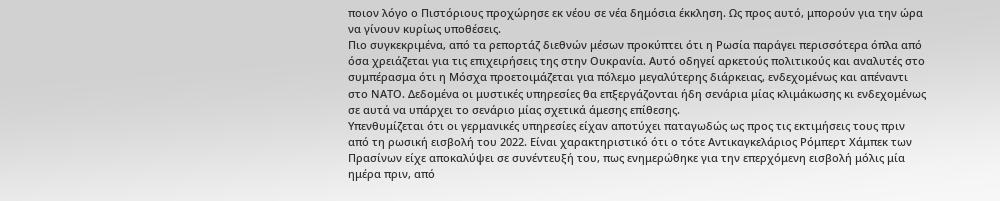ποιον λόγο ο Πιστόριους προχώρησε εκ νέου σε νέα δημόσια έκκληση. Ως προς αυτό, μπορούν για την ώρα να γίνουν κυρίως υποθέσεις.
Πιο συγκεκριμένα, από τα ρεπορτάζ διεθνών μέσων προκύπτει ότι η Ρωσία παράγει περισσότερα όπλα από όσα χρειάζεται για τις επιχειρήσεις της στην Ουκρανία. Αυτό οδηγεί αρκετούς πολιτικούς και αναλυτές στο συμπέρασμα ότι η Μόσχα προετοιμάζεται για πόλεμο μεγαλύτερης διάρκειας, ενδεχομένως και απέναντι στο ΝΑΤΟ. Δεδομένα οι μυστικές υπηρεσίες θα επξεργάζονται ήδη σενάρια μίας κλιμάκωσης κι ενδεχομένως σε αυτά να υπάρχει το σενάριο μίας σχετικά άμεσης επίθεσης.
Υπενθυμίζεται ότι οι γερμανικές υπηρεσίες είχαν αποτύχει παταγωδώς ως προς τις εκτιμήσεις τους πριν από τη ρωσική εισβολή του 2022. Είναι χαρακτηριστικό ότι ο τότε Αντικαγκελάριος Ρόμπερτ Χάμπεκ των Πρασίνων είχε αποκαλύψει σε συνέντευξή του, πως ενημερώθηκε για την επερχόμενη εισβολή μόλις μία ημέρα πριν, από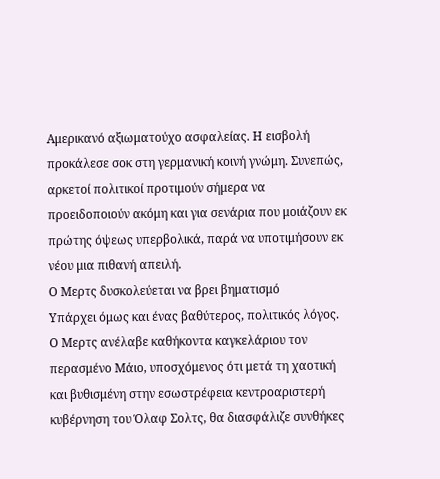Αμερικανό αξιωματούχο ασφαλείας. Η εισβολή προκάλεσε σοκ στη γερμανική κοινή γνώμη. Συνεπώς, αρκετοί πολιτικοί προτιμούν σήμερα να προειδοποιούν ακόμη και για σενάρια που μοιάζουν εκ πρώτης όψεως υπερβολικά, παρά να υποτιμήσουν εκ νέου μια πιθανή απειλή.
Ο Μερτς δυσκολεύεται να βρει βηματισμό
Υπάρχει όμως και ένας βαθύτερος, πολιτικός λόγος. Ο Μερτς ανέλαβε καθήκοντα καγκελάριου τον περασμένο Μάιο, υποσχόμενος ότι μετά τη χαοτική και βυθισμένη στην εσωστρέφεια κεντροαριστερή κυβέρνηση του Όλαφ Σολτς, θα διασφάλιζε συνθήκες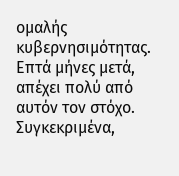ομαλής κυβερνησιμότητας. Επτά μήνες μετά, απέχει πολύ από αυτόν τον στόχο.
Συγκεκριμένα,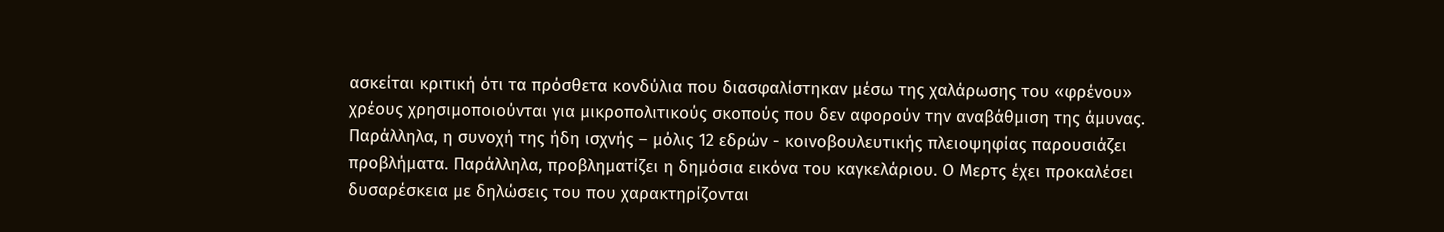ασκείται κριτική ότι τα πρόσθετα κονδύλια που διασφαλίστηκαν μέσω της χαλάρωσης του «φρένου» χρέους χρησιμοποιούνται για μικροπολιτικούς σκοπούς που δεν αφορούν την αναβάθμιση της άμυνας. Παράλληλα, η συνοχή της ήδη ισχνής – μόλις 12 εδρών - κοινοβουλευτικής πλειοψηφίας παρουσιάζει προβλήματα. Παράλληλα, προβληματίζει η δημόσια εικόνα του καγκελάριου. Ο Μερτς έχει προκαλέσει δυσαρέσκεια με δηλώσεις του που χαρακτηρίζονται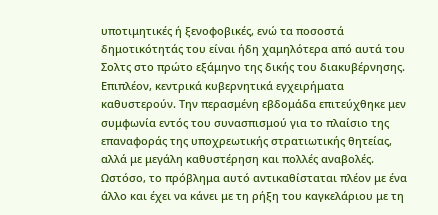υποτιμητικές ή ξενοφοβικές, ενώ τα ποσοστά δημοτικότητάς του είναι ήδη χαμηλότερα από αυτά του Σολτς στο πρώτο εξάμηνο της δικής του διακυβέρνησης.
Επιπλέον, κεντρικά κυβερνητικά εγχειρήματα καθυστερούν. Την περασμένη εβδομάδα επιτεύχθηκε μεν συμφωνία εντός του συνασπισμού για το πλαίσιο της επαναφοράς της υποχρεωτικής στρατιωτικής θητείας, αλλά με μεγάλη καθυστέρηση και πολλές αναβολές. Ωστόσο, το πρόβλημα αυτό αντικαθίσταται πλέον με ένα άλλο και έχει να κάνει με τη ρήξη του καγκελάριου με τη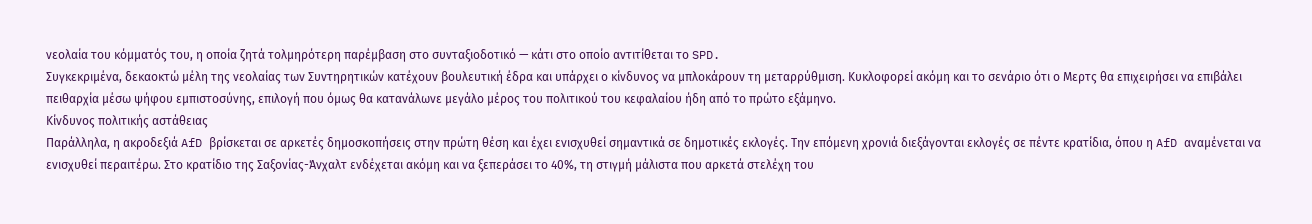νεολαία του κόμματός του, η οποία ζητά τολμηρότερη παρέμβαση στο συνταξιοδοτικό — κάτι στο οποίο αντιτίθεται το SPD.
Συγκεκριμένα, δεκαοκτώ μέλη της νεολαίας των Συντηρητικών κατέχουν βουλευτική έδρα και υπάρχει ο κίνδυνος να μπλοκάρουν τη μεταρρύθμιση. Κυκλοφορεί ακόμη και το σενάριο ότι ο Μερτς θα επιχειρήσει να επιβάλει πειθαρχία μέσω ψήφου εμπιστοσύνης, επιλογή που όμως θα κατανάλωνε μεγάλο μέρος του πολιτικού του κεφαλαίου ήδη από το πρώτο εξάμηνο.
Κίνδυνος πολιτικής αστάθειας
Παράλληλα, η ακροδεξιά AfD βρίσκεται σε αρκετές δημοσκοπήσεις στην πρώτη θέση και έχει ενισχυθεί σημαντικά σε δημοτικές εκλογές. Την επόμενη χρονιά διεξάγονται εκλογές σε πέντε κρατίδια, όπου η AfD αναμένεται να ενισχυθεί περαιτέρω. Στο κρατίδιο της Σαξονίας-Άνχαλτ ενδέχεται ακόμη και να ξεπεράσει το 40%, τη στιγμή μάλιστα που αρκετά στελέχη του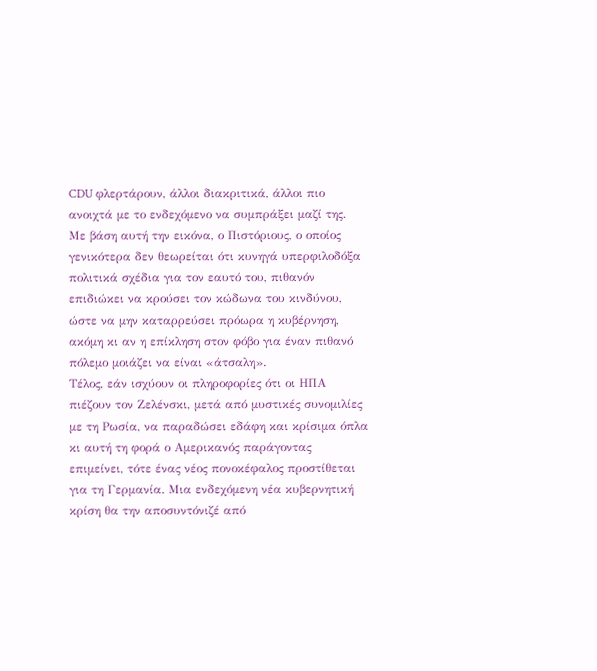CDU φλερτάρουν, άλλοι διακριτικά, άλλοι πιο ανοιχτά με το ενδεχόμενο να συμπράξει μαζί της.
Με βάση αυτή την εικόνα, ο Πιστόριους, ο οποίος γενικότερα δεν θεωρείται ότι κυνηγά υπερφιλοδόξα πολιτικά σχέδια για τον εαυτό του, πιθανόν επιδιώκει να κρούσει τον κώδωνα του κινδύνου, ώστε να μην καταρρεύσει πρόωρα η κυβέρνηση, ακόμη κι αν η επίκληση στον φόβο για έναν πιθανό πόλεμο μοιάζει να είναι «άτσαλη».
Τέλος, εάν ισχύουν οι πληροφορίες ότι οι ΗΠΑ πιέζουν τον Ζελένσκι, μετά από μυστικές συνομιλίες με τη Ρωσία, να παραδώσει εδάφη και κρίσιμα όπλα κι αυτή τη φορά ο Αμερικανός παράγοντας επιμείνει, τότε ένας νέος πονοκέφαλος προστίθεται για τη Γερμανία. Μια ενδεχόμενη νέα κυβερνητική κρίση θα την αποσυντόνιζέ από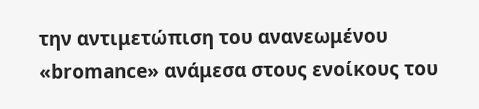την αντιμετώπιση του ανανεωμένου «bromance» ανάμεσα στους ενοίκους του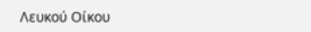Λευκού Οίκου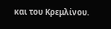και του Κρεμλίνου.